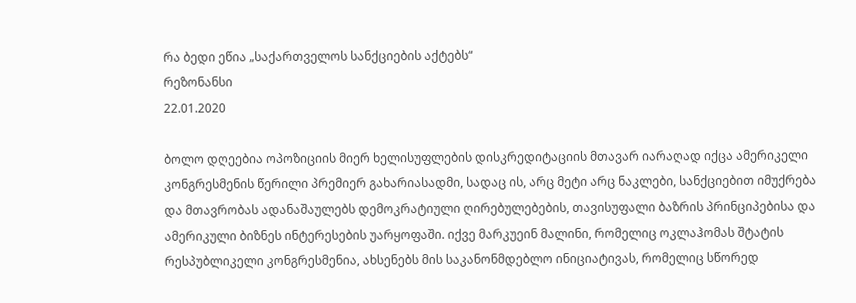რა ბედი ეწია „საქართველოს სანქციების აქტებს“
რეზონანსი
22.01.2020

ბოლო დღეებია ოპოზიციის მიერ ხელისუფლების დისკრედიტაციის მთავარ იარაღად იქცა ამერიკელი კონგრესმენის წერილი პრემიერ გახარიასადმი, სადაც ის, არც მეტი არც ნაკლები, სანქციებით იმუქრება და მთავრობას ადანაშაულებს დემოკრატიული ღირებულებების, თავისუფალი ბაზრის პრინციპებისა და ამერიკული ბიზნეს ინტერესების უარყოფაში. იქვე მარკუეინ მალინი, რომელიც ოკლაჰომას შტატის რესპუბლიკელი კონგრესმენია, ახსენებს მის საკანონმდებლო ინიციატივას, რომელიც სწორედ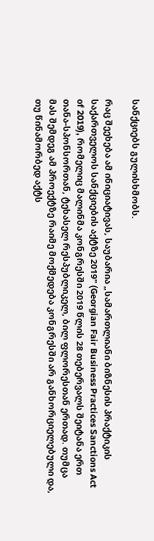სანქციებს გულისხმობს.

რაც შეეხება ამ ინიციატივას, საუბარია „სამართლიანი ბიზნესის პრაქტიკის საქართველოს სანქციების აქტზე 2019" (Georgian Fair Business Practices Sanctions Act of 2019), რომელიც მალინმა კონგრესში 2019 წლის 28 თებერვალს შეიტანა ერთ თანა-სპონსორთან, ტეხასელ რესპუბლიკელ, ბილ ფლორესთან ერთად. თუმცა მას შემდეგ ამ პროექტზე რაიმე მოქმედება კონგრესში არ განხორციელებული და, თუ წინამორბედ აქტს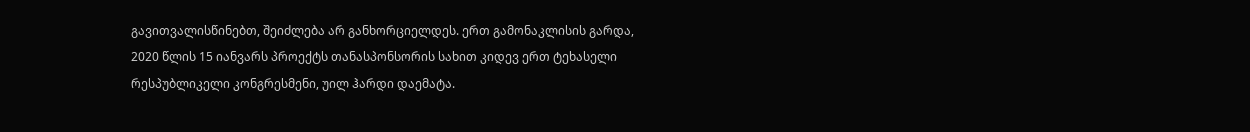გავითვალისწინებთ, შეიძლება არ განხორციელდეს. ერთ გამონაკლისის გარდა, 2020 წლის 15 იანვარს პროექტს თანასპონსორის სახით კიდევ ერთ ტეხასელი რესპუბლიკელი კონგრესმენი, უილ ჰარდი დაემატა.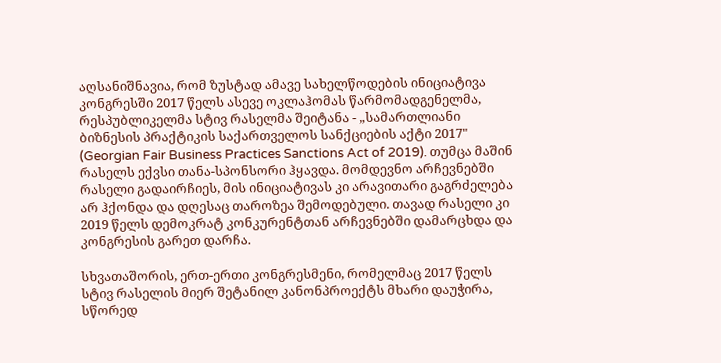აღსანიშნავია, რომ ზუსტად ამავე სახელწოდების ინიციატივა კონგრესში 2017 წელს ასევე ოკლაჰომას წარმომადგენელმა, რესპუბლიკელმა სტივ რასელმა შეიტანა - „სამართლიანი ბიზნესის პრაქტიკის საქართველოს სანქციების აქტი 2017" (Georgian Fair Business Practices Sanctions Act of 2019). თუმცა მაშინ რასელს ექვსი თანა-სპონსორი ჰყავდა. მომდევნო არჩევნებში რასელი გადაირჩიეს, მის ინიციატივას კი არავითარი გაგრძელება არ ჰქონდა და დღესაც თაროზეა შემოდებული. თავად რასელი კი 2019 წელს დემოკრატ კონკურენტთან არჩევნებში დამარცხდა და კონგრესის გარეთ დარჩა.

სხვათაშორის, ერთ-ერთი კონგრესმენი, რომელმაც 2017 წელს სტივ რასელის მიერ შეტანილ კანონპროექტს მხარი დაუჭირა, სწორედ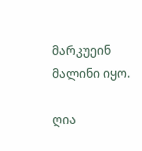მარკუეინ მალინი იყო.

ღია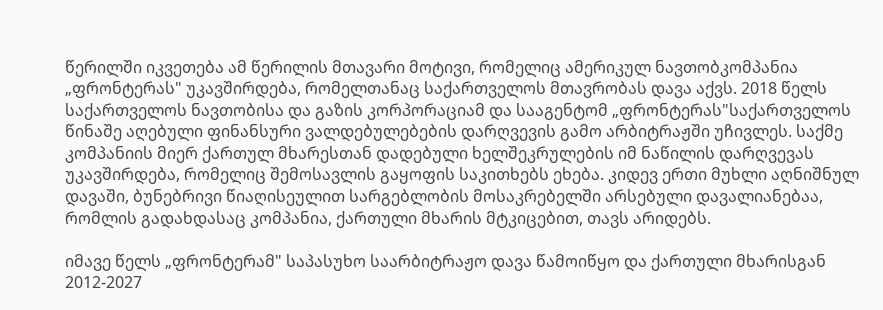წერილში იკვეთება ამ წერილის მთავარი მოტივი, რომელიც ამერიკულ ნავთობკომპანია „ფრონტერას" უკავშირდება, რომელთანაც საქართველოს მთავრობას დავა აქვს. 2018 წელს საქართველოს ნავთობისა და გაზის კორპორაციამ და სააგენტომ „ფრონტერას"საქართველოს წინაშე აღებული ფინანსური ვალდებულებების დარღვევის გამო არბიტრაჟში უჩივლეს. საქმე კომპანიის მიერ ქართულ მხარესთან დადებული ხელშეკრულების იმ ნაწილის დარღვევას უკავშირდება, რომელიც შემოსავლის გაყოფის საკითხებს ეხება. კიდევ ერთი მუხლი აღნიშნულ დავაში, ბუნებრივი წიაღისეულით სარგებლობის მოსაკრებელში არსებული დავალიანებაა, რომლის გადახდასაც კომპანია, ქართული მხარის მტკიცებით, თავს არიდებს.

იმავე წელს „ფრონტერამ" საპასუხო საარბიტრაჟო დავა წამოიწყო და ქართული მხარისგან 2012-2027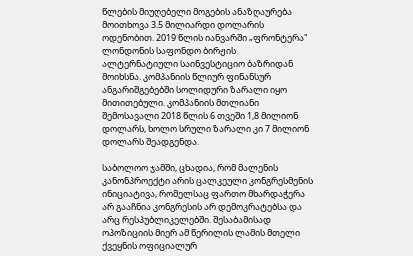წლების მიუღებელი მოგების ანაზღაურება მოითხოვა 3.5 მილიარდი დოლარის ოდენობით. 2019 წლის იანვარში „ფრონტერა" ლონდონის საფონდო ბირჟის ალტერნატიული საინვესტიციო ბაზრიდან მოიხსნა. კომპანიის წლიურ ფინანსურ ანგარიშგებებში სოლიდური ზარალი იყო მითითებული. კომპანიის მთლიანი შემოსავალი 2018 წლის 6 თვეში 1,8 მილიონ დოლარს, ხოლო სრული ზარალი კი 7 მილიონ დოლარს შეადგენდა.

საბოლოო ჯამში, ცხადია, რომ მალენის კანონპროექტი არის ცალკეული კონგრესმენის ინიციატივა, რომელსაც ფართო მხარდაჭერა არ გააჩნია კონგრესის არ დემოკრატებსა და არც რესპუბლიკელებში. შესაბამისად ოპოზიციის მიერ ამ წერილის ლამის მთელი ქვეყნის ოფიციალურ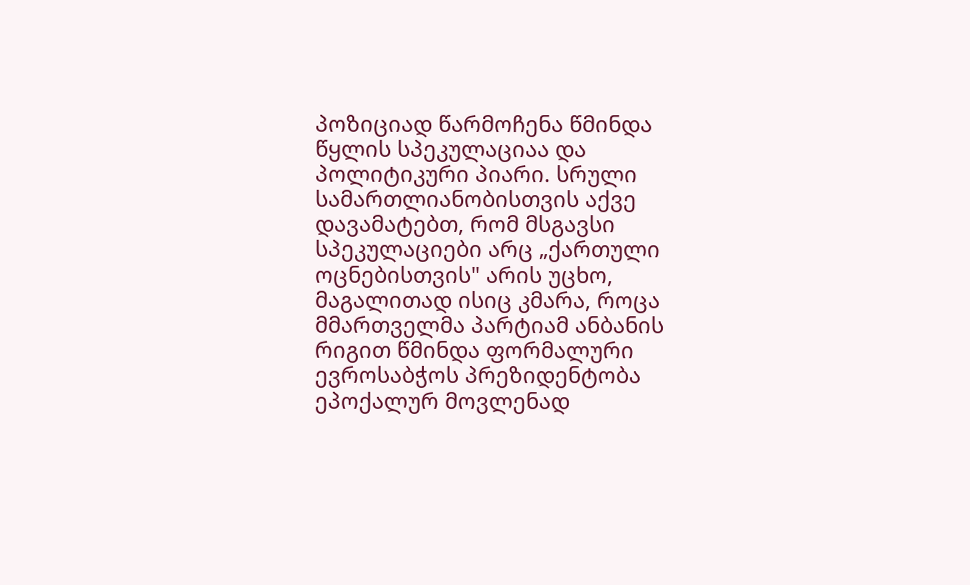პოზიციად წარმოჩენა წმინდა წყლის სპეკულაციაა და პოლიტიკური პიარი. სრული სამართლიანობისთვის აქვე დავამატებთ, რომ მსგავსი სპეკულაციები არც „ქართული ოცნებისთვის" არის უცხო, მაგალითად ისიც კმარა, როცა მმართველმა პარტიამ ანბანის რიგით წმინდა ფორმალური ევროსაბჭოს პრეზიდენტობა ეპოქალურ მოვლენად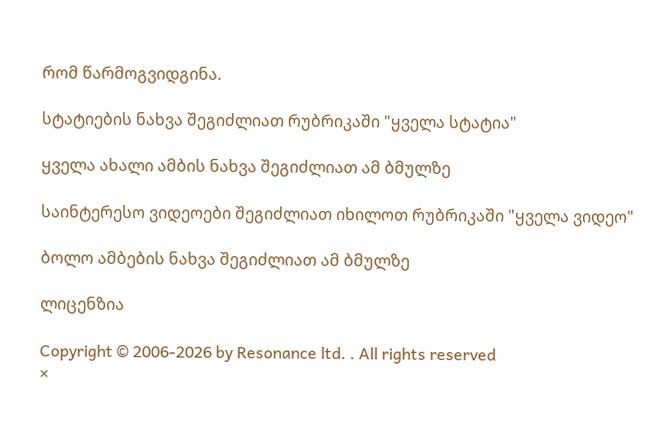რომ წარმოგვიდგინა.

სტატიების ნახვა შეგიძლიათ რუბრიკაში "ყველა სტატია"

ყველა ახალი ამბის ნახვა შეგიძლიათ ამ ბმულზე

საინტერესო ვიდეოები შეგიძლიათ იხილოთ რუბრიკაში "ყველა ვიდეო"

ბოლო ამბების ნახვა შეგიძლიათ ამ ბმულზე

ლიცენზია

Copyright © 2006-2026 by Resonance ltd. . All rights reserved
×